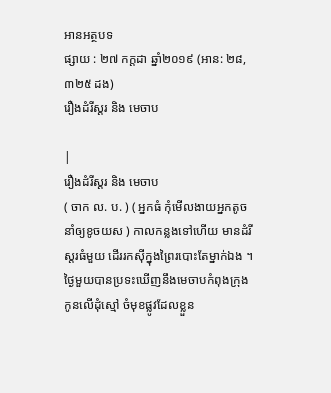អានអត្ថបទ
ផ្សាយ : ២៧ កក្តដា ឆ្នាំ២០១៩ (អាន: ២៨,៣២៥ ដង)
រឿងដំរីស្តរ និង មេចាប

|
រឿងដំរីស្តរ និង មេចាប
( ចាក ល. ប. ) ( អ្នកធំ កុំមើលងាយអ្នកតូច នាំឲ្យខូចយស ) កាលកន្លងទៅហើយ មានដំរីស្តរធំមួយ ដើររកស៊ីក្នុងព្រៃរបោះតែម្នាក់ឯង ។ ថ្ងៃមួយបានប្រទះឃើញនឹងមេចាបកំពុងក្រុងកូនលើដុំស្មៅ ចំមុខផ្លូវដែលខ្លួន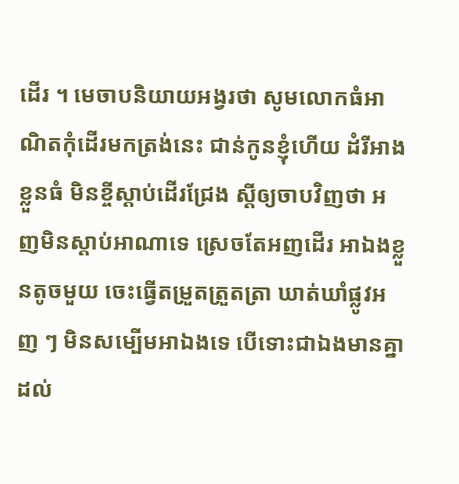ដើរ ។ មេចាបនិយាយអង្វរថា សូមលោកធំអាណិតកុំដើរមកត្រង់នេះ ជាន់កូនខ្ញុំហើយ ដំរីអាងខ្លួនធំ មិនខ្ចីស្តាប់ដើរជ្រែង ស្តីឲ្យចាបវិញថា អញមិនស្តាប់អាណាទេ ស្រេចតែអញដើរ អាឯងខ្លួនតូចមួយ ចេះធ្វើតម្រួតត្រួតត្រា ឃាត់ឃាំផ្លូវអញ ៗ មិនសម្បើមអាឯងទេ បើទោះជាឯងមានគ្នាដល់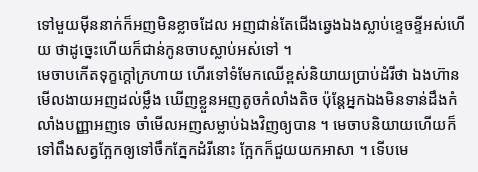ទៅមួយម៉ីននាក់ក៏អញមិនខ្លាចដែល អញជាន់តែជើងឆ្វេងឯងស្លាប់ខ្ទេចខ្ទីអស់ហើយ ថាដូច្នេះហើយក៏ជាន់កូនចាបស្លាប់អស់ទៅ ។
មេចាបកើតទុក្ខក្តៅក្រហាយ ហើរទៅទំមែកឈើខ្ពស់និយាយប្រាប់ដំរីថា ឯងហ៊ានមើលងាយអញដល់ម្លឹង ឃើញខ្លួនអញតូចកំលាំងតិច ប៉ុន្តែអ្នកឯងមិនទាន់ដឹងកំលាំងបញ្ញាអញទេ ចាំមើលអញសម្លាប់ឯងវិញឲ្យបាន ។ មេចាបនិយាយហើយក៏ទៅពឹងសត្វក្អែកឲ្យទៅចឹកភ្នែកដំរីនោះ ក្អែកក៏ជួយយកអាសា ។ ទើបមេ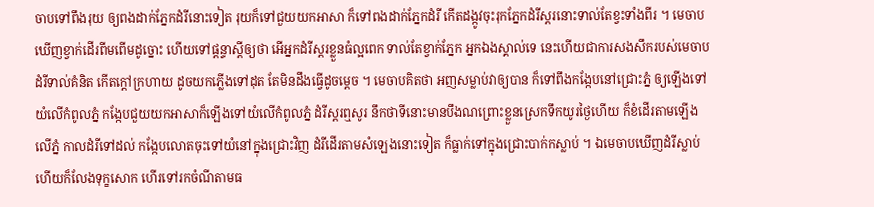ចាបទៅពឹងរុយ ឲ្យពងដាក់ភ្នែកដំរីនោះទៀត រុយក៏ទៅជួយយកអាសា ក៏ទៅពងដាក់ភ្នែកដំរី កើតដង្កូវចុះរុកភ្នែកដំរីស្តរនោះទាល់តែខ្វះទាំងពីរ ។ មេចាបឃើញខ្វាក់ដើរពីមពើមដូច្នោះ ហើយទៅផ្តន្ទាស្តីឲ្យថា អើអ្នកដំរីស្តរខ្លួនធំល្អពេក ទាល់តែខ្វាក់ភ្នែក អ្នកឯងស្គាល់ទេ នេះហើយជាការសងសឹករបស់មេចាប ដំរីទាល់គំនិត កើតក្តៅក្រហាយ ដូចយកភ្លើងទៅដុត តែមិនដឹងធ្វើដូចម្តេច ។ មេចាបគិតថា អញសម្លាប់វាឲ្យបាន ក៏ទៅពឹងកង្កែបនៅជ្រោះភ្នំ ឲ្យឡើងទៅយំលើកំពូលភ្នំ កង្កែបជួយយកអាសាក៏ឡើងទៅយំលើកំពូលភ្នំ ដំរីស្តរឮសូរ នឹកថាទីនោះមានបឹងណព្រោះខ្លួនស្រេកទឹកយូរថ្ងៃហើយ ក៏ខំដើរតាមឡើងលើភ្នំ កាលដំរីទៅដល់ កង្កែបលោតចុះទៅយំនៅក្នុងជ្រោះវិញ ដំរីដើរតាមសំឡេងនោះទៀត ក៏ធ្លាក់ទៅក្នុងជ្រោះបាក់កស្លាប់ ។ ឯមេចាបឃើញដំរីស្លាប់ហើយក៏លែងទុក្ខសោក ហើរទៅរកចំណីតាមធ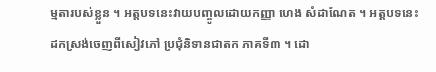ម្មតារបស់ខ្លួន ។ អត្តបទនេះវាយបញ្ចូលដោយកញ្ញា ហេង សំដាណែត ។ អត្តបទនេះដកស្រង់ចេញពីសៀវភៅ ប្រជុំនិទានជាតក ភាគទី៣ ។ ដោ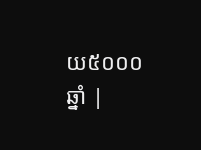យ៥០០០ឆ្នាំ |